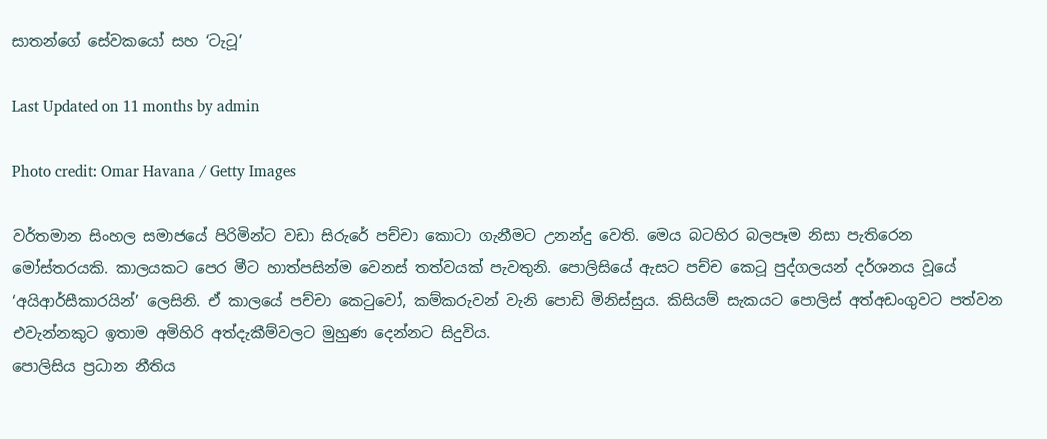සාතන්ගේ සේවකයෝ සහ ‘ටැටූ’

Last Updated on 11 months by admin

Photo credit: Omar Havana / Getty Images

වර්තමාන සිංහල සමාජයේ පිරිමින්ට වඩා සිරුරේ පච්චා කොටා ගැනීමට උනන්දු වෙති. මෙය බටහිර බලපෑම නිසා පැතිරෙන මෝස්තරයකි. කාලයකට පෙර මීට හාත්පසින්ම වෙනස් තත්වයක් පැවතුනි. පොලිසියේ ඇසට පච්ච කෙටූ පුද්ගලයන් දර්ශනය වූයේ ‘අයිආර්සීකාරයින්’ ලෙසිනි. ඒ කාලයේ පච්චා කෙටුවෝ, කම්කරුවන් වැනි පොඩි මිනිස්සුය. කිසියම් සැකයට පොලිස් අත්අඩංගුවට පත්වන එවැන්නකුට ඉතාම අමිහිරි අත්දැකීම්වලට මුහුණ දෙන්නට සිදුවිය.
පොලිසිය ප්‍රධාන නීතිය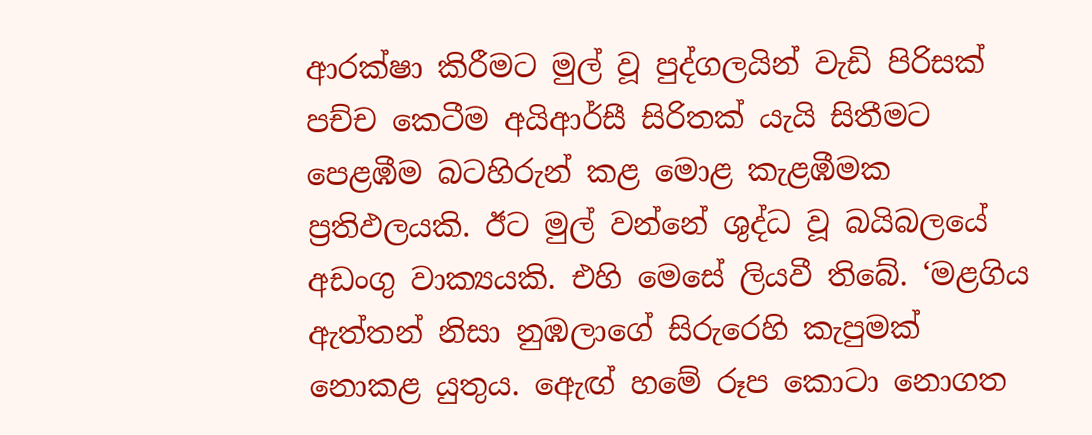ආරක්ෂා කිරීමට මුල් වූ පුද්ගලයින් වැඩි පිරිසක් පච්ච කෙටීම අයිආර්සී සිරිතක් යැයි සිතීමට පෙළඹීම බටහිරුන් කළ මොළ කැළඹීමක ප්‍රතිඵලයකි. ඊට මුල් වන්නේ ශුද්ධ වූ බයිබලයේ අඩංගු වාක්‍යයකි. එහි මෙසේ ලියවී තිබේ. ‘මළගිය ඇත්තන් නිසා නුඹලාගේ සිරුරෙහි කැපුමක් නොකළ යුතුය. ඇෙඟ් හමේ රූප කොටා නොගත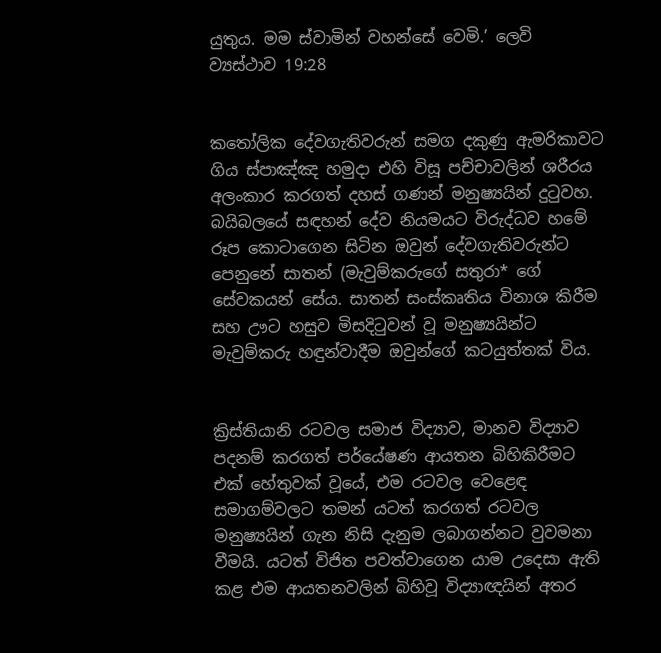යුතුය. මම ස්වාමින් වහන්සේ වෙමි.’ ලෙවි ව්‍යස්ථාව 19:28


කතෝලික දේවගැතිවරුන් සමග දකුණු ඇමරිකාවට ගිය ස්පාඤ්ඤ හමුදා එහි විසූ පච්චාවලින් ශරීරය අලංකාර කරගත් දහස් ගණන් මනුෂ්‍යයින් දුටුවහ. බයිබලයේ සඳහන් දේව නියමයට විරුද්ධව හමේ රූප කොටාගෙන සිටින ඔවුන් දේවගැතිවරුන්ට පෙනුනේ සාතන් (මැවුම්කරුගේ සතුරා* ගේ සේවකයන් සේය. සාතන් සංස්කෘතිය විනාශ කිරීම සහ ඌට හසුව මිසදිටුවන් වූ මනුෂ්‍යයින්ට මැවුම්කරු හඳුන්වාදීම ඔවුන්ගේ කටයුත්තක් විය.


ක්‍රිස්තියානි රටවල සමාජ විද්‍යාව, මානව විද්‍යාව පදනම් කරගත් පර්යේෂණ ආයතන බිහිකිරීමට එක් හේතුවක් වූයේ, එම රටවල වෙළෙඳ සමාගම්වලට තමන් යටත් කරගත් රටවල මනුෂ්‍යයින් ගැන නිසි දැනුම ලබාගන්නට වුවමනා වීමයි. යටත් විජිත පවත්වාගෙන යාම උදෙසා ඇති කළ එම ආයතනවලින් බිහිවූ විද්‍යාඥයින් අතර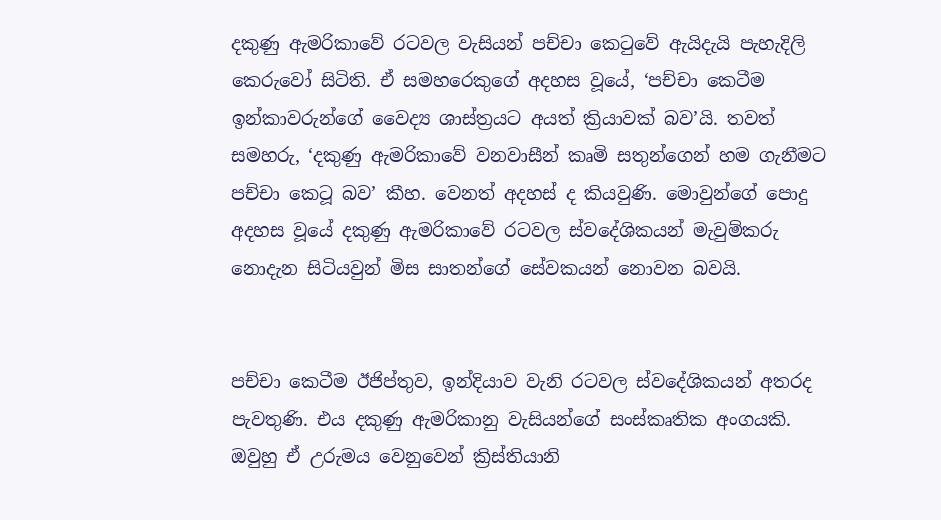දකුණු ඇමරිකාවේ රටවල වැසියන් පච්චා කෙටුවේ ඇයිදැයි පැහැදිලි කෙරුවෝ සිටිති. ඒ සමහරෙකුගේ අදහස වූයේ, ‘පච්චා කෙටීම ඉන්කාවරුන්ගේ වෛද්‍ය ශාස්ත්‍රයට අයත් ක්‍රියාවක් බව’යි. තවත් සමහරු, ‘දකුණු ඇමරිකාවේ වනවාසීන් කෘමි සතුන්ගෙන් හම ගැනීමට පච්චා කෙටූ බව’ කීහ. වෙනත් අදහස් ද කියවුණි. මොවුන්ගේ පොදු අදහස වූයේ දකුණු ඇමරිකාවේ රටවල ස්වදේශිකයන් මැවුම්කරු නොදැන සිටියවුන් මිස සාතන්ගේ සේවකයන් නොවන බවයි.


පච්චා කෙටීම ඊජිප්තුව, ඉන්දියාව වැනි රටවල ස්වදේශිකයන් අතරද පැවතුණි. එය දකුණු ඇමරිකානු වැසියන්ගේ සංස්කෘතික අංගයකි. ඔවුහු ඒ උරුමය වෙනුවෙන් ක්‍රිස්තියානි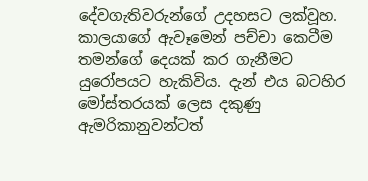දේවගැතිවරුන්ගේ උදහසට ලක්වූහ. කාලයාගේ ඇවෑමෙන් පච්චා කෙටීම තමන්ගේ දෙයක් කර ගැනීමට යුරෝපයට හැකිවිය. දැන් එය බටහිර මෝස්තරයක් ලෙස දකුණු ඇමරිකානුවන්ටත්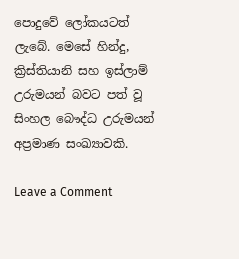පොදුවේ ලෝකයටත් ලැබේ. මෙසේ හින්දු, ක්‍රිස්තියානි සහ ඉස්ලාම් උරුමයන් බවට පත් වූ සිංහල බෞද්ධ උරුමයන් අප්‍රමාණ සංඛ්‍යාවකි.

Leave a Comment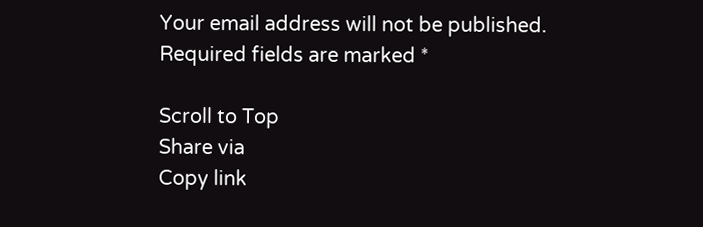Your email address will not be published. Required fields are marked *

Scroll to Top
Share via
Copy link